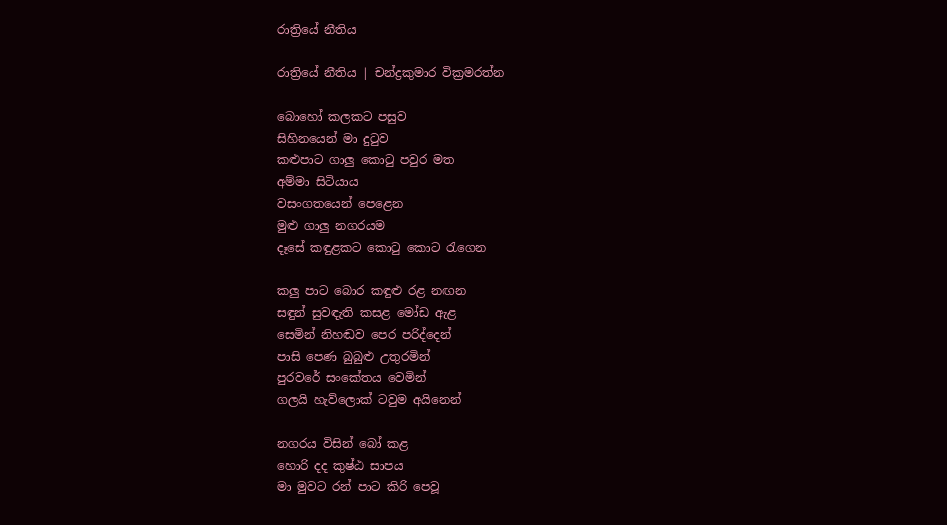රාත්‍රියේ නීතිය

රාත්‍රියේ නීතිය ‍| චන්ද්‍රකුමාර වික්‍රමරත්න

බොහෝ කලකට පසුව
සිහිනයෙන් මා දුටුව
කළුපාට ගාලු කොටු පවුර මත
අම්මා සිටියාය
වසංගතයෙන් පෙළෙන
මුළු ගාලු නගරයම
දෑසේ කඳුළකට කොටු කොට රැගෙන

කලු පාට බොර කඳුළු රළ නඟන
සඳුන් සුවඳැති කසළ මෝඩ ඇළ
සෙමින් නිහඬව පෙර පරිද්දෙන්
පාසි පෙණ බුබුළු උතුරමින්
පුරවරේ සංකේතය වෙමින්
ගලයි හැව්ලොක් ටවුම අයිනෙන්

නගරය විසින් බෝ කළ
හොරි දද කුෂ්ඨ සාපය
මා මුවට රන් පාට කිරි පෙවූ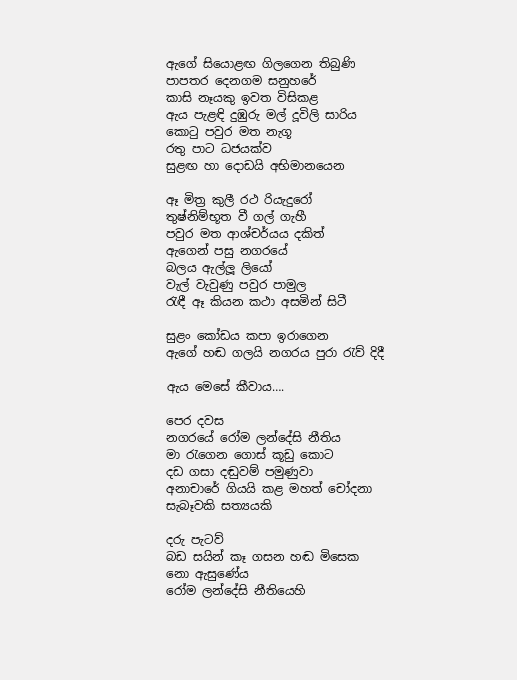ඇගේ සියොළඟ ගිලගෙන තිබුණි
පාපතර දෙනගම සනුහරේ
කාසි නෑයකු ඉවත විසිකළ
ඇය පැළඳි දුඹුරු මල් දූවිලි සාරිය
කොටු පවුර මත නැගූ
රතු පාට ධජයක්ව
සුළඟ හා දොඩයි අභිමානයෙන

ඈ මිත්‍ර කුලී රථ රියැදුරෝ
තුෂ්නිම්භූත වී ගල් ගැහී
පවුර මත ආශ්චර්යය දකිත්
ඇගෙන් පසු නගරයේ
බලය ඇල්ලූ ලියෝ
වැල් වැවුණු පවුර පාමුල
රැඳී ඈ කියන කථා අසමින් සිටී

සුළං කෝඩය කපා ඉරාගෙන
ඇගේ හඬ ගලයි නගරය පුරා රැව් දිදී

ඇය මෙසේ කීවාය….

පෙර දවස
නගරයේ රෝම ලන්දේසි නීතිය
මා රැගෙන ගොස් කූඩු කොට
දඩ ගසා දඬුවම් පමුණුවා
අනාචාරේ ගියයි කළ මහත් චෝදනා
සැබෑවකි සත්‍යයකි

දරු පැටව්
බඩ සයින් කෑ ගසන හඬ මිසෙක
නො ඇසුණේය
රෝම ලන්දේසි නීතියෙහි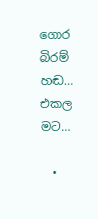ගොර බිරම් හඬ…
එකල මට…

  •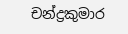චන්ද්‍රකුමාර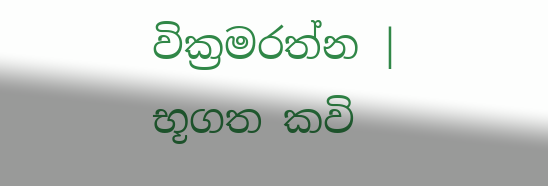වික්‍රමරත්න | භූගත කවි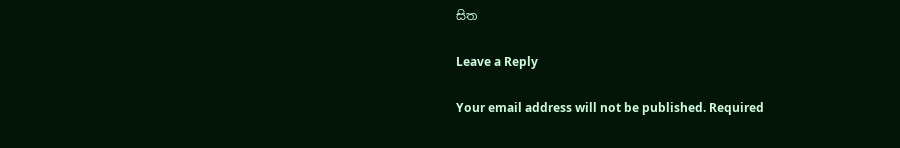සිත

Leave a Reply

Your email address will not be published. Required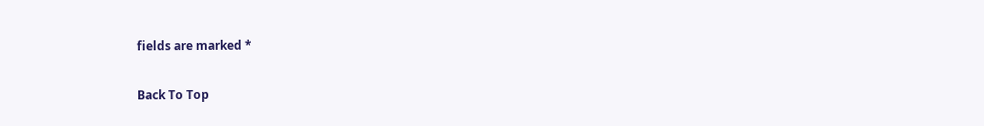fields are marked *

Back To Top